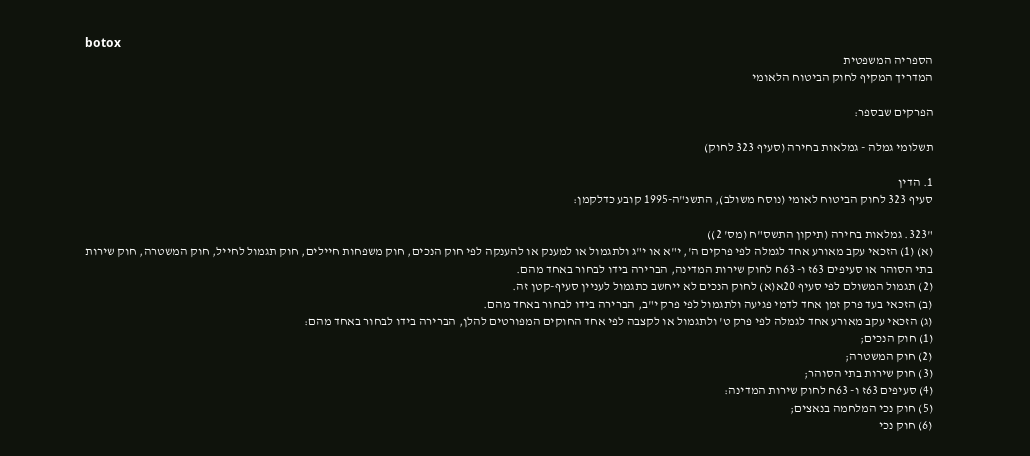botox
הספריה המשפטית
המדריך המקיף לחוק הביטוח הלאומי

הפרקים שבספר:

תשלומי גמלה - גמלאות בחירה (סעיף 323 לחוק)

1. הדין
סעיף 323 לחוק הביטוח לאומי (נוסח משולב), התשנ"ה-1995 קובע כדלקמן:

"323. גמלאות בחירה (תיקון התשס"ח (מס' 2))
(א) (1) הזכאי עקב מאורע אחד לגמלה לפי פרקים ה', י"א או י"ג ולתגמול או למענק או להענקה לפי חוק הנכים, חוק משפחות חיילים, חוק תגמול לחייל, חוק המשטרה, חוק שירות בתי הסוהר או סעיפים 63ז ו- 63ח לחוק שירות המדינה, הברירה בידו לבחור באחד מהם.
(2) תגמול המשולם לפי סעיף 20א(א) לחוק הנכים לא ייחשב כתגמול לעניין סעיף-קטן זה.
(ב) הזכאי בעד פרק זמן אחד לדמי פגיעה ולתגמול לפי פרק י"ב, הברירה בידו לבחור באחד מהם.
(ג) הזכאי עקב מאורע אחד לגמלה לפי פרק ט' ולתגמול או לקצבה לפי אחד החוקים המפורטים להלן, הברירה בידו לבחור באחד מהם:
(1) חוק הנכים;
(2) חוק המשטרה;
(3) חוק שירות בתי הסוהר;
(4) סעיפים 63ז ו- 63ח לחוק שירות המדינה:
(5) חוק נכי המלחמה בנאצים;
(6) חוק נכי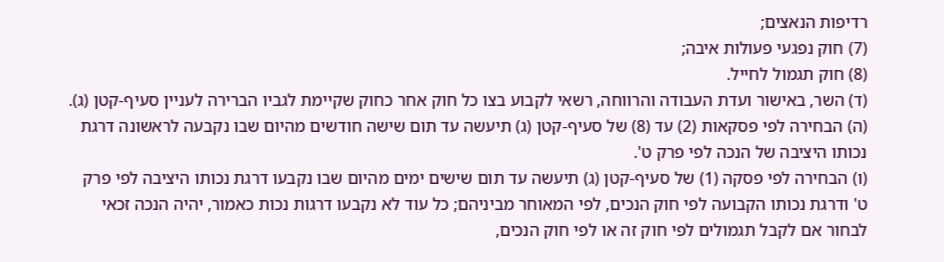רדיפות הנאצים;
(7) חוק נפגעי פעולות איבה;
(8) חוק תגמול לחייל.
(ד) השר, באישור ועדת העבודה והרווחה, רשאי לקבוע בצו כל חוק אחר כחוק שקיימת לגביו הברירה לעניין סעיף-קטן (ג).
(ה) הבחירה לפי פסקאות (2) עד (8) של סעיף-קטן (ג) תיעשה עד תום שישה חודשים מהיום שבו נקבעה לראשונה דרגת נכותו היציבה של הנכה לפי פרק ט'.
(ו) הבחירה לפי פסקה (1) של סעיף-קטן (ג) תיעשה עד תום שישים ימים מהיום שבו נקבעו דרגת נכותו היציבה לפי פרק ט' ודרגת נכותו הקבועה לפי חוק הנכים, לפי המאוחר מביניהם; כל עוד לא נקבעו דרגות נכות כאמור, יהיה הנכה זכאי לבחור אם לקבל תגמולים לפי חוק זה או לפי חוק הנכים,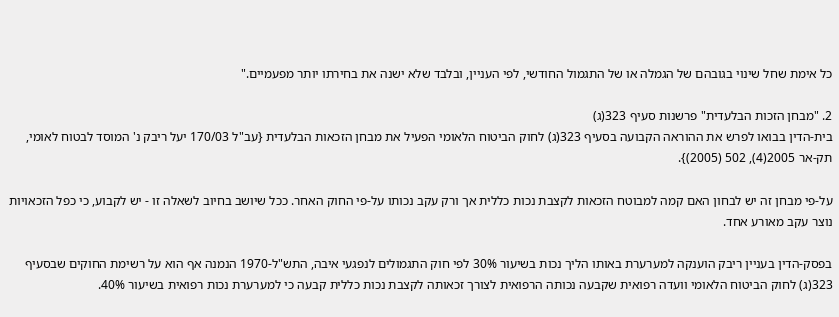כל אימת שחל שינוי בגובהם של הגמלה או של התגמול החודשי, לפי העניין, ובלבד שלא ישנה את בחירתו יותר מפעמיים."

2. "מבחן הזכות הבלעדית" פרשנות סעיף 323(ג)
בית-הדין בבואו לפרש את ההוראה הקבועה בסעיף 323(ג) לחוק הביטוח הלאומי הפעיל את מבחן הזכאות הבלעדית {עב"ל 170/03 יעל ריבק נ' המוסד לבטוח לאומי, תק-אר 2005(4), 502 (2005)}.

על-פי מבחן זה יש לבחון האם קמה למבוטח הזכאות לקצבת נכות כללית אך ורק עקב נכותו על-פי החוק האחר. ככל שיושב בחיוב לשאלה זו - יש לקבוע, כי כפל הזכאויות נוצר עקב מאורע אחד.

בפסק-הדין בעניין ריבק הוענקה למערערת באותו הליך נכות בשיעור 30% לפי חוק התגמולים לנפגעי איבה, התש"ל-1970 הנמנה אף הוא על רשימת החוקים שבסעיף 323(ג) לחוק הביטוח הלאומי וועדה רפואית שקבעה נכותה הרפואית לצורך זכאותה לקצבת נכות כללית קבעה כי למערערת נכות רפואית בשיעור 40%.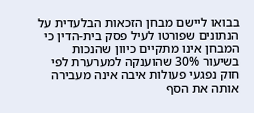בבואו ליישם מבחן הזכאות הבלעדית על הנתונים שפורטו לעיל פסק בית-הדין כי המבחן אינו מתקיים כיוון שהנכות בשיעור 30% שהוענקה למערערת לפי חוק נפגעי פעולות איבה אינה מעבירה אותה את הסף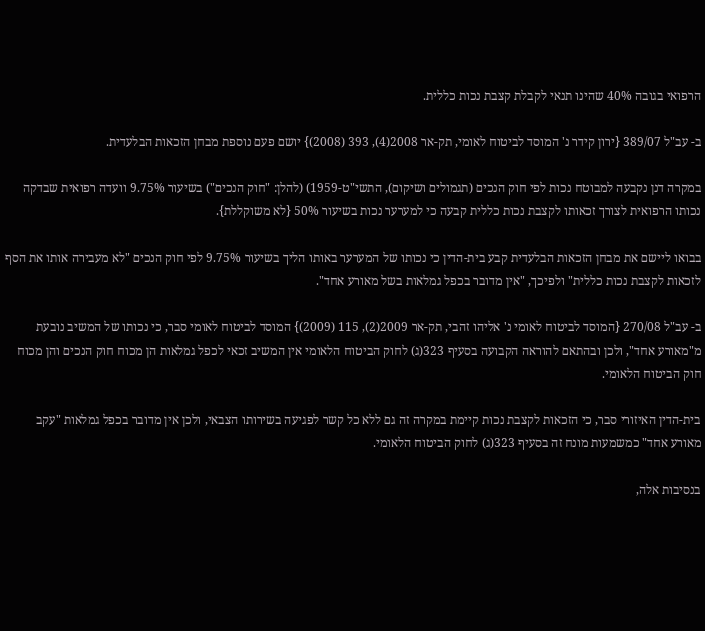הרפואי בגובה 40% שהינו תנאי לקבלת קצבת נכות כללית.

ב- עב"ל 389/07 {ירון קידר נ' המוסד לביטוח לאומי, תק-אר 2008(4), 393 (2008)} יושם פעם נוספת מבחן הזכאות הבלעדית.

במקרה דנן נקבעה למבוטח נכות לפי חוק הנכים (תגמולים ושיקום), התשי"ט-1959) (להלן: "חוק הנכים") בשיעור 9.75% וועדה רפואית שבדקה נכותו הרפואית לצורך זכאותו לקצבת נכות כללית קבעה כי למערער נכות בשיעור 50% {לא משוקללת}.

בבואו ליישם את מבחן הזכאות הבלעדית קבע בית-הדין כי נכותו של המערער באותו הליך בשיעור 9.75% לפי חוק הנכים "לא מעבירה אותו את הסף לזכאות לקצבת נכות כללית" ולפיכך, "אין מדובר בכפל גמלאות בשל מאורע אחד".

ב- עב"ל 270/08 {המוסד לביטוח לאומי נ' אליהו זהבי, תק-אר 2009(2), 115 (2009)} המוסד לביטוח לאומי סבר, כי נכותו של המשיב נובעת מ"מאורע אחד", ולכן ובהתאם להוראה הקבועה בסעיף 323(ג) לחוק הביטוח הלאומי אין המשיב זכאי לכפל גמלאות הן מכוח חוק הנכים והן מכוח חוק הביטוח הלאומי.

בית-הדין האיזורי סבר, כי הזכאות לקצבת נכות קיימת במקרה זה גם ללא כל קשר לפגיעה בשירותו הצבאי, ולכן אין מדובר בכפל גמלאות "עקב מאורע אחד" כמשמעות מונח זה בסעיף 323(ג) לחוק הביטוח הלאומי.

בנסיבות אלה,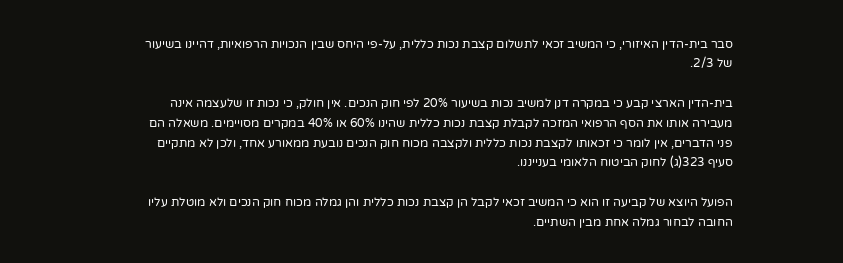סבר בית-הדין האיזורי, כי המשיב זכאי לתשלום קצבת נכות כללית, על-פי היחס שבין הנכויות הרפואיות, דהיינו בשיעור של 2/3.

בית-הדין הארצי קבע כי במקרה דנן למשיב נכות בשיעור 20% לפי חוק הנכים. אין חולק, כי נכות זו שלעצמה אינה מעבירה אותו את הסף הרפואי המזכה לקבלת קצבת נכות כללית שהינו 60% או 40% במקרים מסויימים. משאלה הם פני הדברים, אין לומר כי זכאותו לקצבת נכות כללית ולקצבה מכוח חוק הנכים נובעת ממאורע אחד, ולכן לא מתקיים סעיף 323(ג) לחוק הביטוח הלאומי בענייננו.

הפועל היוצא של קביעה זו הוא כי המשיב זכאי לקבל הן קצבת נכות כללית והן גמלה מכוח חוק הנכים ולא מוטלת עליו החובה לבחור גמלה אחת מבין השתיים.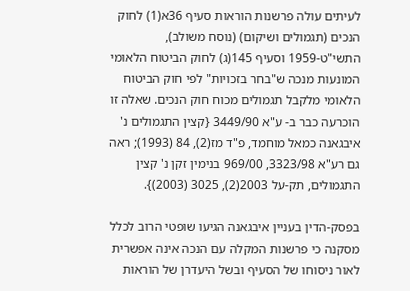לעיתים עולה פרשנות הוראות סעיף 36א(1) לחוק הנכים (תגמולים ושיקום) (נוסח משולב), התשי"ט-1959 וסעיף 145(ג) לחוק הביטוח הלאומי המונעות מנכה ש"בחר בזכויות" לפי חוק הביטוח הלאומי מלקבל תגמולים מכוח חוק הנכים. שאלה זו הוכרעה כבר ב- ע"א 3449/90 {קצין התגמולים נ' איבגאנה כמאל מוחמד, פ"ד מז(2), 84 (1993); ראה גם רע"א 3323/98, 969/00 בנימין זקן נ' קצין התגמולים, תק-על 2003(2), 3025 (2003)}.

בפסק-הדין בעניין איבגאנה הגיעו שופטי הרוב לכלל מסקנה כי פרשנות המקלה עם הנכה אינה אפשרית לאור ניסוחו של הסעיף ובשל היעדרן של הוראות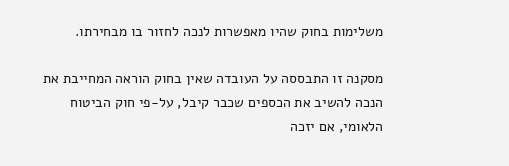משלימות בחוק שהיו מאפשרות לנכה לחזור בו מבחירתו.

מסקנה זו התבססה על העובדה שאין בחוק הוראה המחייבת את הנכה להשיב את הכספים שכבר קיבל, על-פי חוק הביטוח הלאומי, אם יזכה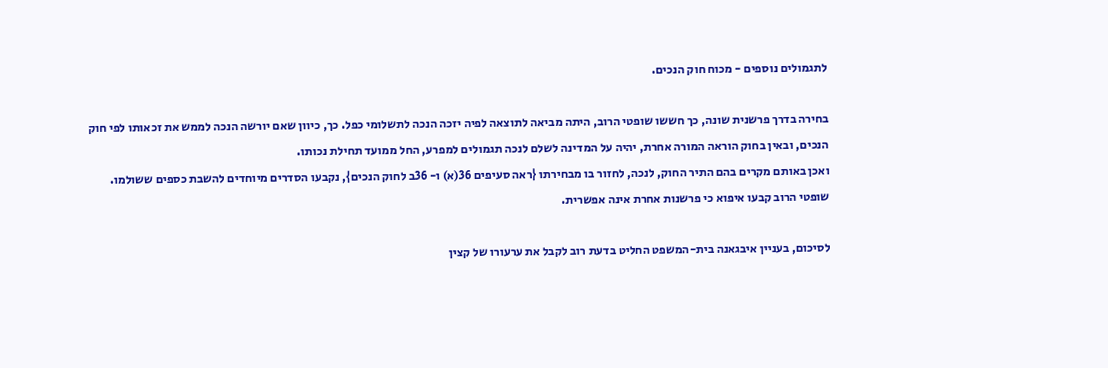לתגמולים נוספים - מכוח חוק הנכים.

בחירה בדרך פרשנית שונה, כך חששו שופטי הרוב, היתה מביאה לתוצאה לפיה יזכה הנכה לתשלומי כפל. כך, כיוון שאם יורשה הנכה לממש את זכאותו לפי חוק הנכים, ובאין בחוק הוראה המורה אחרת, יהיה על המדינה לשלם לנכה תגמולים למפרע, החל ממועד תחילת נכותו.
ואכן באותם מקרים בהם התיר החוק, לנכה, לחזור בו מבחירתו {ראה סעיפים 36(א) ו- 36ב לחוק הנכים}, נקבעו הסדרים מיוחדים להשבת כספים ששולמו. שופטי הרוב קבעו איפוא כי פרשנות אחרת אינה אפשרית.

לסיכום, בעניין איבגאנה בית-המשפט החליט בדעת רוב לקבל את ערעורו של קצין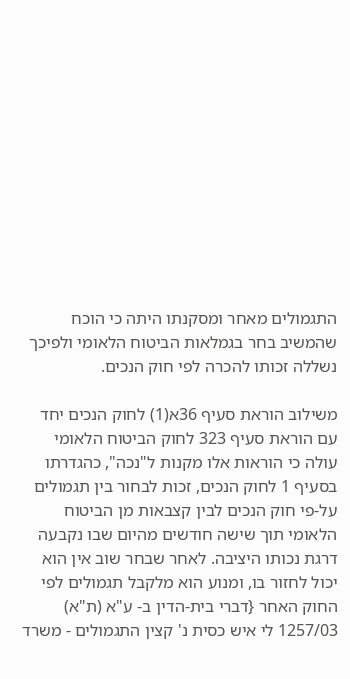התגמולים מאחר ומסקנתו היתה כי הוכח שהמשיב בחר בגמלאות הביטוח הלאומי ולפיכך נשללה זכותו להכרה לפי חוק הנכים.

משילוב הוראת סעיף 36א(1) לחוק הנכים יחד עם הוראת סעיף 323 לחוק הביטוח הלאומי עולה כי הוראות אלו מקנות ל"נכה", כהגדרתו בסעיף 1 לחוק הנכים, זכות לבחור בין תגמולים על-פי חוק הנכים לבין קצבאות מן הביטוח הלאומי תוך שישה חודשים מהיום שבו נקבעה דרגת נכותו היציבה. לאחר שבחר שוב אין הוא יכול לחזור בו, ומנוע הוא מלקבל תגמולים לפי החוק האחר {דברי בית-הדין ב- ע"א (ת"א) 1257/03 לי איש כסית נ' קצין התגמולים - משרד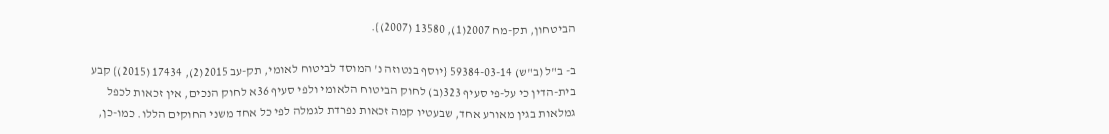הביטחון, תק-מח 2007(1), 13580 (2007)}.

ב- ב"ל (ב"ש) 59384-03-14 {יוסף בנטוזה נ' המוסד לביטוח לאומי, תק-עב 2015(2), 17434 (2015)} קבע בית-הדין כי על-פי סעיף 323(ב) לחוק הביטוח הלאומי ולפי סעיף 36א לחוק הנכים, אין זכאות לכפל גמלאות בגין מאורע אחד, שבעטיו קמה זכאות נפרדת לגמלה לפי כל אחד משני החוקים הללו. כמו-כן,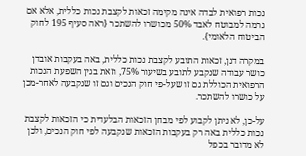נכות רפואית לבדה אינה מקימה זכאות לקצבת נכות כללית, אלא אם גרמה למבוטח לאבד 50% מכושרו להשתכר {ראה סעיף 195 לחוק הביטוח הלאומי}.

במקרה דנן, זכאות התובע לקצבת נכות כללית, באה בעקבות אובדן כושר עבודה שנקבע לתובע בשיעור 75%, וזאת בגין השפעת הנכות הרפואית הכוללת גם זו שעל-פי חוק הנכים וגם זו שנקבעה לאחר-מכן על כושרו להשתכר.

על-כן, לא ניתן לקבוע לפי מבחן הזכאות הבלעדית כי הזכאות לקצבת נכות כללית באה רק בעקבות הזכאות שנקבעה לפי חוק הנכים, ולכן לא מדובר בכפל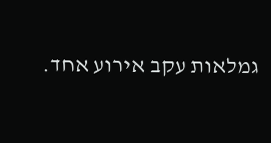גמלאות עקב אירוע אחד.